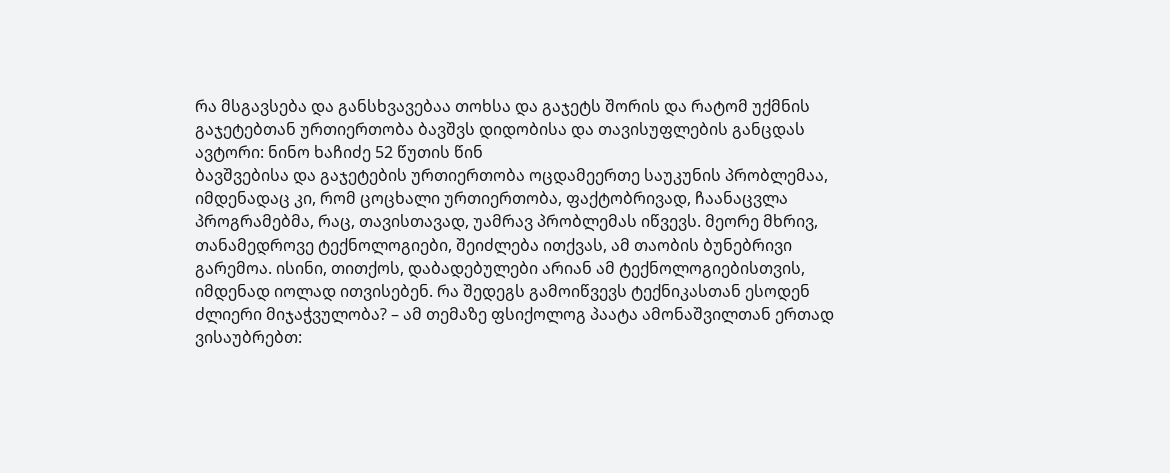რა მსგავსება და განსხვავებაა თოხსა და გაჯეტს შორის და რატომ უქმნის გაჯეტებთან ურთიერთობა ბავშვს დიდობისა და თავისუფლების განცდას
ავტორი: ნინო ხაჩიძე 52 წუთის წინ
ბავშვებისა და გაჯეტების ურთიერთობა ოცდამეერთე საუკუნის პრობლემაა, იმდენადაც კი, რომ ცოცხალი ურთიერთობა, ფაქტობრივად, ჩაანაცვლა პროგრამებმა, რაც, თავისთავად, უამრავ პრობლემას იწვევს. მეორე მხრივ, თანამედროვე ტექნოლოგიები, შეიძლება ითქვას, ამ თაობის ბუნებრივი გარემოა. ისინი, თითქოს, დაბადებულები არიან ამ ტექნოლოგიებისთვის, იმდენად იოლად ითვისებენ. რა შედეგს გამოიწვევს ტექნიკასთან ესოდენ ძლიერი მიჯაჭვულობა? – ამ თემაზე ფსიქოლოგ პაატა ამონაშვილთან ერთად ვისაუბრებთ: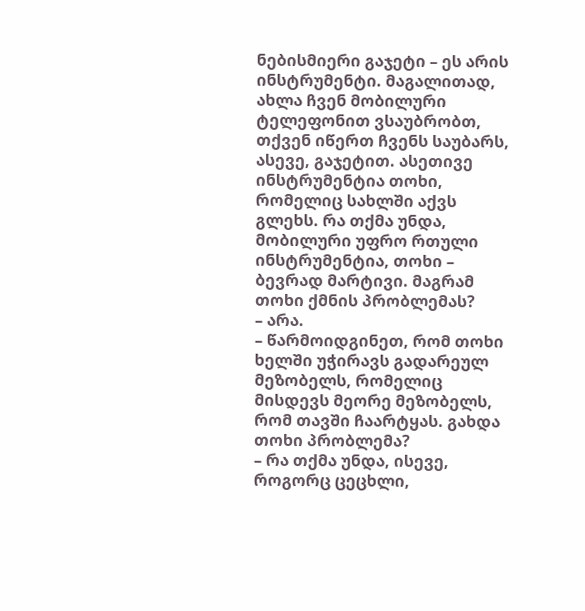ნებისმიერი გაჯეტი – ეს არის ინსტრუმენტი. მაგალითად, ახლა ჩვენ მობილური ტელეფონით ვსაუბრობთ, თქვენ იწერთ ჩვენს საუბარს, ასევე, გაჯეტით. ასეთივე ინსტრუმენტია თოხი, რომელიც სახლში აქვს გლეხს. რა თქმა უნდა, მობილური უფრო რთული ინსტრუმენტია, თოხი – ბევრად მარტივი. მაგრამ თოხი ქმნის პრობლემას?
– არა.
– წარმოიდგინეთ, რომ თოხი ხელში უჭირავს გადარეულ მეზობელს, რომელიც მისდევს მეორე მეზობელს, რომ თავში ჩაარტყას. გახდა თოხი პრობლემა?
– რა თქმა უნდა, ისევე, როგორც ცეცხლი,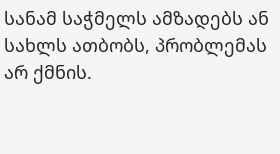სანამ საჭმელს ამზადებს ან სახლს ათბობს, პრობლემას არ ქმნის.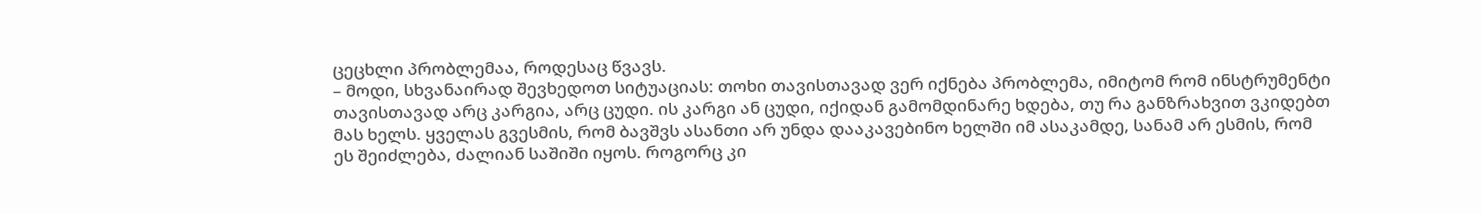ცეცხლი პრობლემაა, როდესაც წვავს.
– მოდი, სხვანაირად შევხედოთ სიტუაციას: თოხი თავისთავად ვერ იქნება პრობლემა, იმიტომ რომ ინსტრუმენტი თავისთავად არც კარგია, არც ცუდი. ის კარგი ან ცუდი, იქიდან გამომდინარე ხდება, თუ რა განზრახვით ვკიდებთ მას ხელს. ყველას გვესმის, რომ ბავშვს ასანთი არ უნდა დააკავებინო ხელში იმ ასაკამდე, სანამ არ ესმის, რომ ეს შეიძლება, ძალიან საშიში იყოს. როგორც კი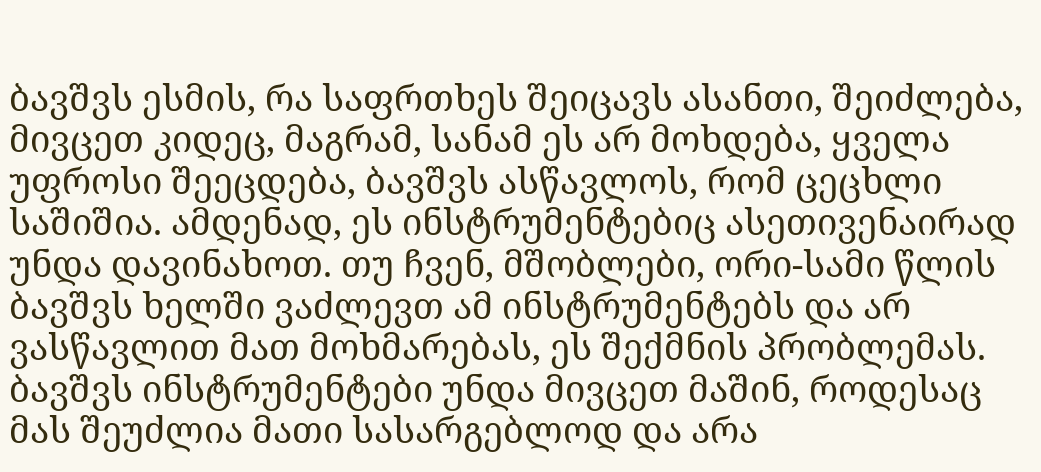ბავშვს ესმის, რა საფრთხეს შეიცავს ასანთი, შეიძლება, მივცეთ კიდეც, მაგრამ, სანამ ეს არ მოხდება, ყველა უფროსი შეეცდება, ბავშვს ასწავლოს, რომ ცეცხლი საშიშია. ამდენად, ეს ინსტრუმენტებიც ასეთივენაირად უნდა დავინახოთ. თუ ჩვენ, მშობლები, ორი-სამი წლის ბავშვს ხელში ვაძლევთ ამ ინსტრუმენტებს და არ ვასწავლით მათ მოხმარებას, ეს შექმნის პრობლემას. ბავშვს ინსტრუმენტები უნდა მივცეთ მაშინ, როდესაც მას შეუძლია მათი სასარგებლოდ და არა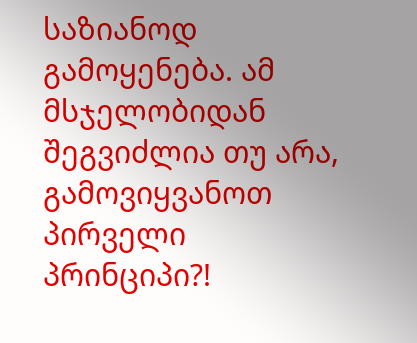საზიანოდ გამოყენება. ამ მსჯელობიდან შეგვიძლია თუ არა, გამოვიყვანოთ პირველი პრინციპი?!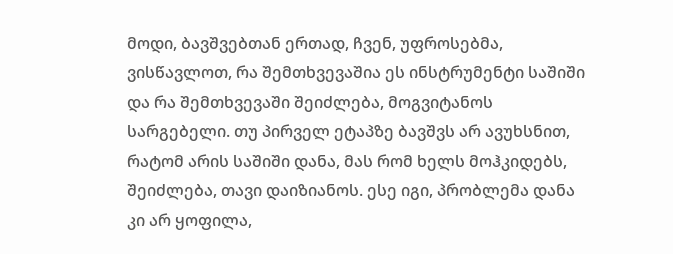მოდი, ბავშვებთან ერთად, ჩვენ, უფროსებმა, ვისწავლოთ, რა შემთხვევაშია ეს ინსტრუმენტი საშიში და რა შემთხვევაში შეიძლება, მოგვიტანოს სარგებელი. თუ პირველ ეტაპზე ბავშვს არ ავუხსნით, რატომ არის საშიში დანა, მას რომ ხელს მოჰკიდებს, შეიძლება, თავი დაიზიანოს. ესე იგი, პრობლემა დანა კი არ ყოფილა,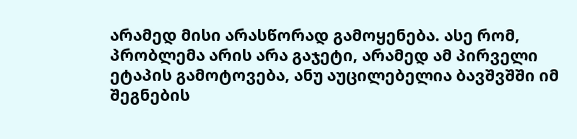არამედ მისი არასწორად გამოყენება. ასე რომ, პრობლემა არის არა გაჯეტი, არამედ ამ პირველი ეტაპის გამოტოვება, ანუ აუცილებელია ბავშვშში იმ შეგნების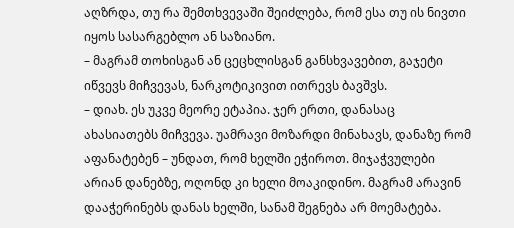აღზრდა, თუ რა შემთხვევაში შეიძლება, რომ ესა თუ ის ნივთი იყოს სასარგებლო ან საზიანო.
– მაგრამ თოხისგან ან ცეცხლისგან განსხვავებით, გაჯეტი იწვევს მიჩვევას, ნარკოტიკივით ითრევს ბავშვს.
– დიახ. ეს უკვე მეორე ეტაპია. ჯერ ერთი, დანასაც ახასიათებს მიჩვევა. უამრავი მოზარდი მინახავს, დანაზე რომ აფანატებენ – უნდათ, რომ ხელში ეჭიროთ. მიჯაჭვულები არიან დანებზე, ოღონდ კი ხელი მოაკიდინო. მაგრამ არავინ დააჭერინებს დანას ხელში, სანამ შეგნება არ მოემატება.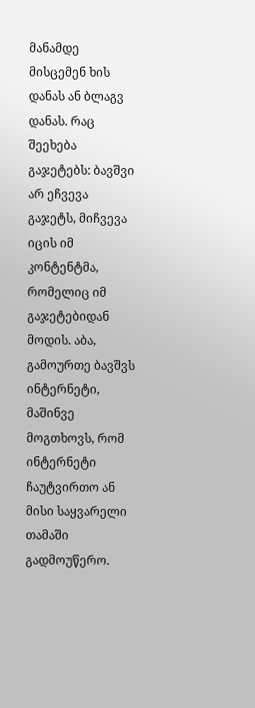მანამდე მისცემენ ხის დანას ან ბლაგვ დანას. რაც შეეხება გაჯეტებს: ბავშვი არ ეჩვევა გაჯეტს, მიჩვევა იცის იმ კონტენტმა, რომელიც იმ გაჯეტებიდან მოდის. აბა, გამოურთე ბავშვს ინტერნეტი, მაშინვე მოგთხოვს, რომ ინტერნეტი ჩაუტვირთო ან მისი საყვარელი თამაში გადმოუწერო.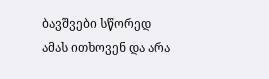ბავშვები სწორედ ამას ითხოვენ და არა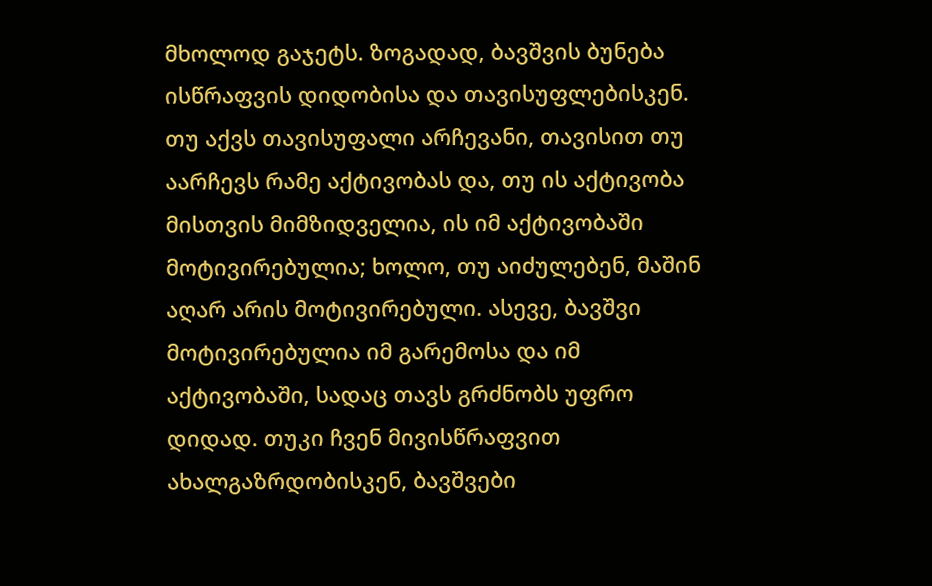მხოლოდ გაჯეტს. ზოგადად, ბავშვის ბუნება ისწრაფვის დიდობისა და თავისუფლებისკენ. თუ აქვს თავისუფალი არჩევანი, თავისით თუ აარჩევს რამე აქტივობას და, თუ ის აქტივობა მისთვის მიმზიდველია, ის იმ აქტივობაში მოტივირებულია; ხოლო, თუ აიძულებენ, მაშინ აღარ არის მოტივირებული. ასევე, ბავშვი მოტივირებულია იმ გარემოსა და იმ აქტივობაში, სადაც თავს გრძნობს უფრო დიდად. თუკი ჩვენ მივისწრაფვით ახალგაზრდობისკენ, ბავშვები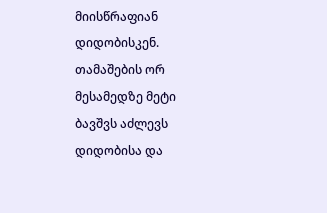მიისწრაფიან დიდობისკენ. თამაშების ორ მესამედზე მეტი ბავშვს აძლევს დიდობისა და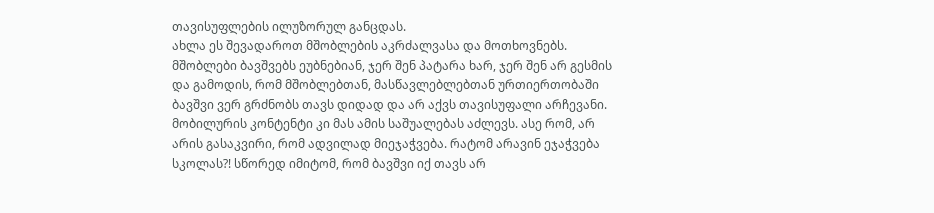თავისუფლების ილუზორულ განცდას.
ახლა ეს შევადაროთ მშობლების აკრძალვასა და მოთხოვნებს. მშობლები ბავშვებს ეუბნებიან, ჯერ შენ პატარა ხარ, ჯერ შენ არ გესმის და გამოდის, რომ მშობლებთან, მასწავლებლებთან ურთიერთობაში ბავშვი ვერ გრძნობს თავს დიდად და არ აქვს თავისუფალი არჩევანი. მობილურის კონტენტი კი მას ამის საშუალებას აძლევს. ასე რომ, არ არის გასაკვირი, რომ ადვილად მიეჯაჭვება. რატომ არავინ ეჯაჭვება სკოლას?! სწორედ იმიტომ, რომ ბავშვი იქ თავს არ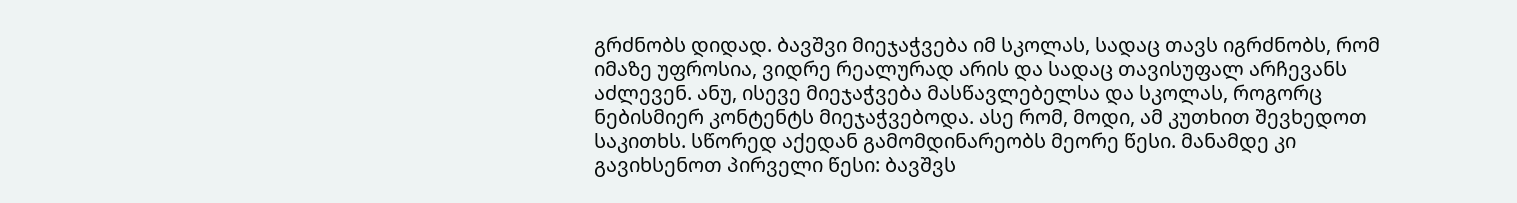გრძნობს დიდად. ბავშვი მიეჯაჭვება იმ სკოლას, სადაც თავს იგრძნობს, რომ იმაზე უფროსია, ვიდრე რეალურად არის და სადაც თავისუფალ არჩევანს აძლევენ. ანუ, ისევე მიეჯაჭვება მასწავლებელსა და სკოლას, როგორც ნებისმიერ კონტენტს მიეჯაჭვებოდა. ასე რომ, მოდი, ამ კუთხით შევხედოთ საკითხს. სწორედ აქედან გამომდინარეობს მეორე წესი. მანამდე კი გავიხსენოთ პირველი წესი: ბავშვს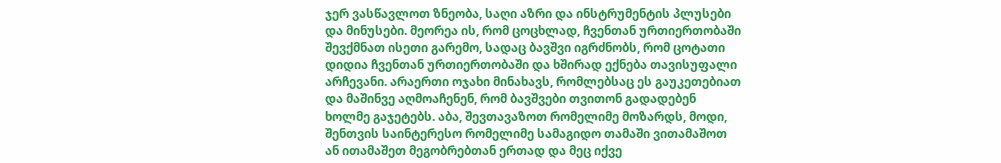ჯერ ვასწავლოთ ზნეობა, საღი აზრი და ინსტრუმენტის პლუსები და მინუსები. მეორეა ის, რომ ცოცხლად, ჩვენთან ურთიერთობაში შევქმნათ ისეთი გარემო, სადაც ბავშვი იგრძნობს, რომ ცოტათი დიდია ჩვენთან ურთიერთობაში და ხშირად ექნება თავისუფალი არჩევანი. არაერთი ოჯახი მინახავს, რომლებსაც ეს გაუკეთებიათ და მაშინვე აღმოაჩენენ, რომ ბავშვები თვითონ გადადებენ ხოლმე გაჯეტებს. აბა, შევთავაზოთ რომელიმე მოზარდს, მოდი, შენთვის საინტერესო რომელიმე სამაგიდო თამაში ვითამაშოთ ან ითამაშეთ მეგობრებთან ერთად და მეც იქვე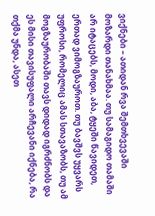ვიქნები – ათიდან რვა შემთხვევაში მოზარდი თანახმაა. თუ სამაგიდო თამაში არ იტაცებს, მოდი, აბა, ტყეში წავიდეთ, ერთად ვიმოგზაუროთ. თუ ბავშვს უყვარს უფროსი, რომელიც ამას სთავაზობს, თუ ამ მოგზაურობაში თავს დიდად იგრძნობს და ეს მისი თავისუფალი არჩევანი იქნება, რა თქმა უნდა, ასეთ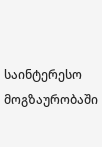საინტერესო მოგზაურობაში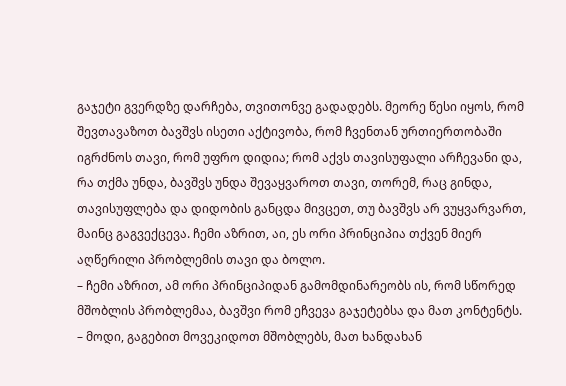გაჯეტი გვერდზე დარჩება, თვითონვე გადადებს. მეორე წესი იყოს, რომ შევთავაზოთ ბავშვს ისეთი აქტივობა, რომ ჩვენთან ურთიერთობაში იგრძნოს თავი, რომ უფრო დიდია; რომ აქვს თავისუფალი არჩევანი და, რა თქმა უნდა, ბავშვს უნდა შევაყვაროთ თავი, თორემ, რაც გინდა, თავისუფლება და დიდობის განცდა მივცეთ, თუ ბავშვს არ ვუყვარვართ, მაინც გაგვექცევა. ჩემი აზრით, აი, ეს ორი პრინციპია თქვენ მიერ აღწერილი პრობლემის თავი და ბოლო.
– ჩემი აზრით, ამ ორი პრინციპიდან გამომდინარეობს ის, რომ სწორედ მშობლის პრობლემაა, ბავშვი რომ ეჩვევა გაჯეტებსა და მათ კონტენტს.
– მოდი, გაგებით მოვეკიდოთ მშობლებს, მათ ხანდახან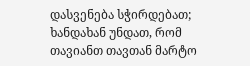დასვენება სჭირდებათ; ხანდახან უნდათ, რომ თავიანთ თავთან მარტო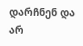დარჩნენ და არ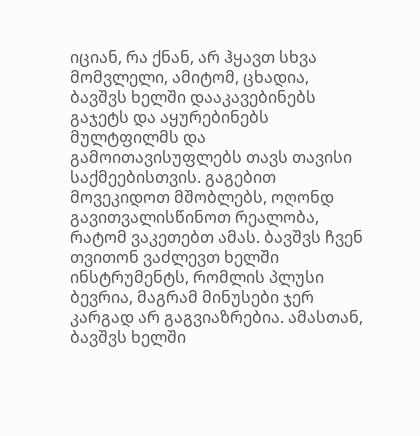იციან, რა ქნან, არ ჰყავთ სხვა მომვლელი, ამიტომ, ცხადია, ბავშვს ხელში დააკავებინებს გაჯეტს და აყურებინებს მულტფილმს და გამოითავისუფლებს თავს თავისი საქმეებისთვის. გაგებით მოვეკიდოთ მშობლებს, ოღონდ გავითვალისწინოთ რეალობა, რატომ ვაკეთებთ ამას. ბავშვს ჩვენ თვითონ ვაძლევთ ხელში ინსტრუმენტს, რომლის პლუსი ბევრია, მაგრამ მინუსები ჯერ კარგად არ გაგვიაზრებია. ამასთან, ბავშვს ხელში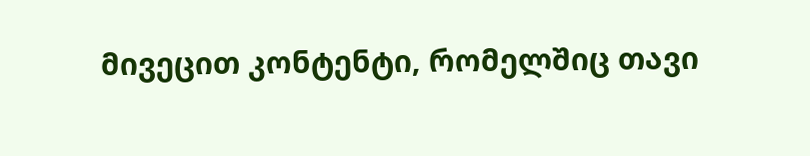მივეცით კონტენტი, რომელშიც თავი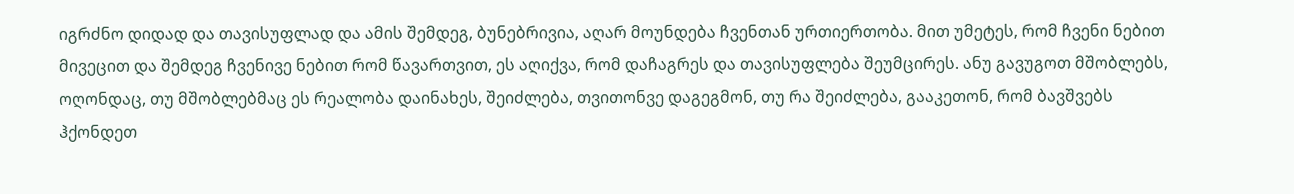იგრძნო დიდად და თავისუფლად და ამის შემდეგ, ბუნებრივია, აღარ მოუნდება ჩვენთან ურთიერთობა. მით უმეტეს, რომ ჩვენი ნებით მივეცით და შემდეგ ჩვენივე ნებით რომ წავართვით, ეს აღიქვა, რომ დაჩაგრეს და თავისუფლება შეუმცირეს. ანუ გავუგოთ მშობლებს, ოღონდაც, თუ მშობლებმაც ეს რეალობა დაინახეს, შეიძლება, თვითონვე დაგეგმონ, თუ რა შეიძლება, გააკეთონ, რომ ბავშვებს ჰქონდეთ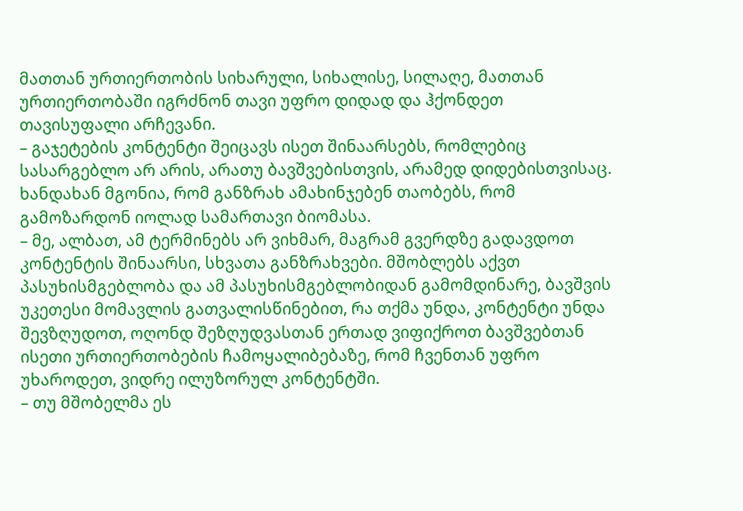მათთან ურთიერთობის სიხარული, სიხალისე, სილაღე, მათთან ურთიერთობაში იგრძნონ თავი უფრო დიდად და ჰქონდეთ თავისუფალი არჩევანი.
– გაჯეტების კონტენტი შეიცავს ისეთ შინაარსებს, რომლებიც სასარგებლო არ არის, არათუ ბავშვებისთვის, არამედ დიდებისთვისაც. ხანდახან მგონია, რომ განზრახ ამახინჯებენ თაობებს, რომ გამოზარდონ იოლად სამართავი ბიომასა.
– მე, ალბათ, ამ ტერმინებს არ ვიხმარ, მაგრამ გვერდზე გადავდოთ კონტენტის შინაარსი, სხვათა განზრახვები. მშობლებს აქვთ პასუხისმგებლობა და ამ პასუხისმგებლობიდან გამომდინარე, ბავშვის უკეთესი მომავლის გათვალისწინებით, რა თქმა უნდა, კონტენტი უნდა შევზღუდოთ, ოღონდ შეზღუდვასთან ერთად ვიფიქროთ ბავშვებთან ისეთი ურთიერთობების ჩამოყალიბებაზე, რომ ჩვენთან უფრო უხაროდეთ, ვიდრე ილუზორულ კონტენტში.
– თუ მშობელმა ეს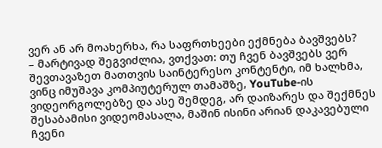ვერ ან არ მოახერხა, რა საფრთხეები ექმნება ბავშვებს?
– მარტივად შეგვიძლია, ვთქვათ: თუ ჩვენ ბავშვებს ვერ შევთავაზეთ მათთვის საინტერესო კონტენტი, იმ ხალხმა, ვინც იმუშავა კომპიუტერულ თამაშზე, YouTube-ის ვიდეორგოლებზე და ასე შემდეგ, არ დაიზარეს და შექმნეს შესაბამისი ვიდეომასალა, მაშინ ისინი არიან დაკავებული ჩვენი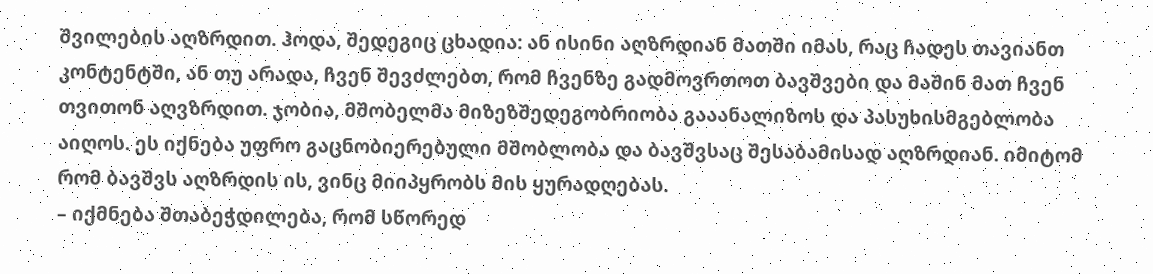შვილების აღზრდით. ჰოდა, შედეგიც ცხადია: ან ისინი აღზრდიან მათში იმას, რაც ჩადეს თავიანთ კონტენტში, ან თუ არადა, ჩვენ შევძლებთ, რომ ჩვენზე გადმოვრთოთ ბავშვები და მაშინ მათ ჩვენ თვითონ აღვზრდით. ჯობია, მშობელმა მიზეზშედეგობრიობა გააანალიზოს და პასუხისმგებლობა აიღოს. ეს იქნება უფრო გაცნობიერებული მშობლობა და ბავშვსაც შესაბამისად აღზრდიან. იმიტომ რომ ბავშვს აღზრდის ის, ვინც მიიპყრობს მის ყურადღებას.
– იქმნება შთაბეჭდილება, რომ სწორედ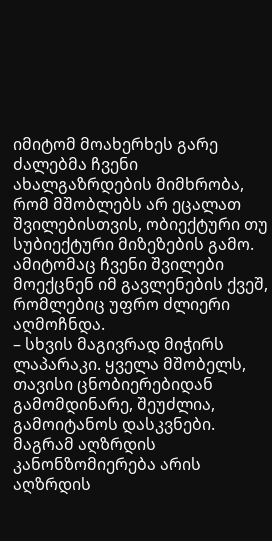იმიტომ მოახერხეს გარე ძალებმა ჩვენი ახალგაზრდების მიმხრობა, რომ მშობლებს არ ეცალათ შვილებისთვის, ობიექტური თუ სუბიექტური მიზეზების გამო. ამიტომაც ჩვენი შვილები მოექცნენ იმ გავლენების ქვეშ, რომლებიც უფრო ძლიერი აღმოჩნდა.
– სხვის მაგივრად მიჭირს ლაპარაკი. ყველა მშობელს, თავისი ცნობიერებიდან გამომდინარე, შეუძლია, გამოიტანოს დასკვნები. მაგრამ აღზრდის კანონზომიერება არის აღზრდის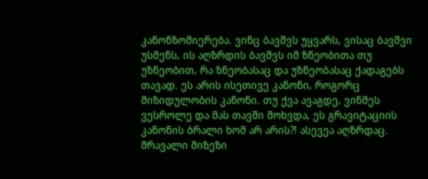კანონზომიერება. ვინც ბავშვს უყვარს, ვისაც ბავშვი უსმენს, ის აღზრდის ბავშვს იმ ზნეობითა თუ უზნეობით, რა ზნეობასაც და უზნეობასაც ქადაგებს თავად. ეს არის ისეთივე კანონი, როგორც მიზიდულობის კანონი. თუ ქვა ავაგდე, ვინმეს ვესროლე და მას თავში მოხვდა, ეს გრავიტაციის კანონის ბრალი ხომ არ არის?! ასევეა აღზრდაც. მრავალი მიზეზი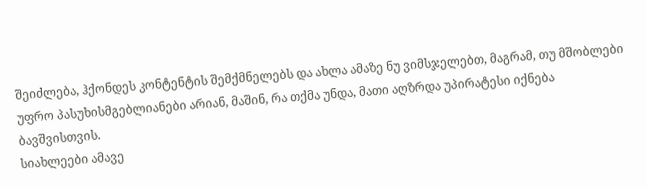შეიძლება, ჰქონდეს კონტენტის შემქმნელებს და ახლა ამაზე ნუ ვიმსჯელებთ, მაგრამ, თუ მშობლები უფრო პასუხისმგებლიანები არიან, მაშინ, რა თქმა უნდა, მათი აღზრდა უპირატესი იქნება ბავშვისთვის.
სიახლეები ამავე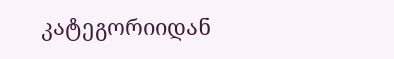კატეგორიიდან